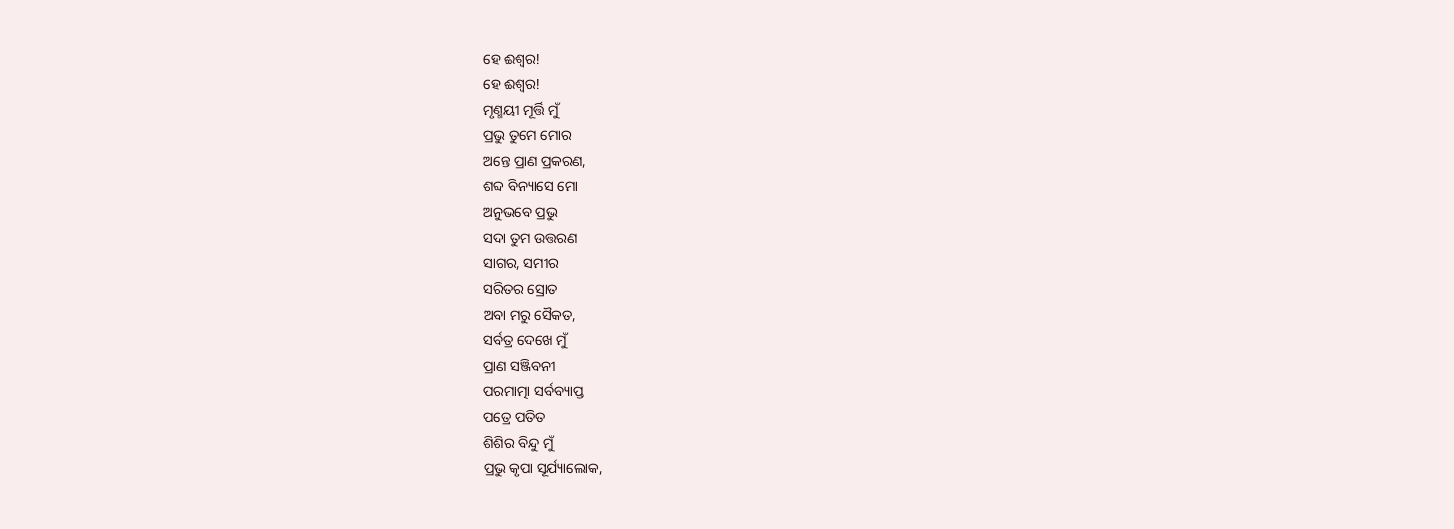ହେ ଈଶ୍ବର!
ହେ ଈଶ୍ବର!
ମୃଣ୍ମୟୀ ମୂର୍ତ୍ତି ମୁଁ
ପ୍ରଭୁ ତୁମେ ମୋର
ଅନ୍ତେ ପ୍ରାଣ ପ୍ରକରଣ,
ଶବ୍ଦ ବିନ୍ୟାସେ ମୋ
ଅନୁଭବେ ପ୍ରଭୁ
ସଦା ତୁମ ଉତ୍ତରଣ
ସାଗର, ସମୀର
ସରିତର ସ୍ରୋତ
ଅବା ମରୁ ସୈକତ,
ସର୍ବତ୍ର ଦେଖେ ମୁଁ
ପ୍ରାଣ ସଞ୍ଜିବନୀ
ପରମାତ୍ମା ସର୍ବବ୍ୟାପ୍ତ
ପତ୍ରେ ପତିତ
ଶିଶିର ବିନ୍ଦୁ ମୁଁ
ପ୍ରଭୁ କୃପା ସୂର୍ଯ୍ୟାଲୋକ,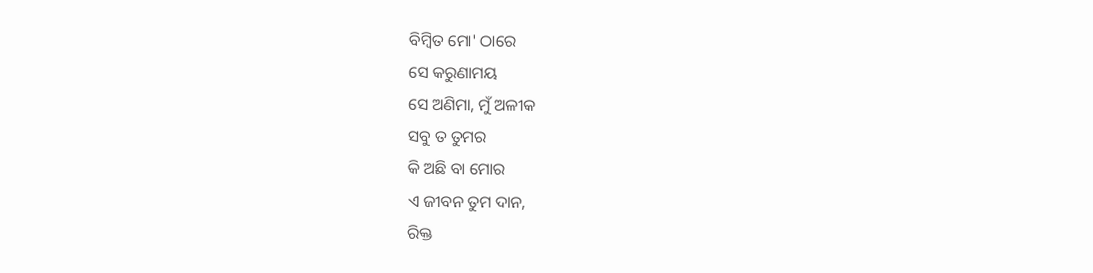ବିମ୍ବିତ ମୋ' ଠାରେ
ସେ କରୁଣାମୟ
ସେ ଅଣିମା, ମୁଁ ଅଳୀକ
ସବୁ ତ ତୁମର
କି ଅଛି ବା ମୋର
ଏ ଜୀବନ ତୁମ ଦାନ,
ରିକ୍ତ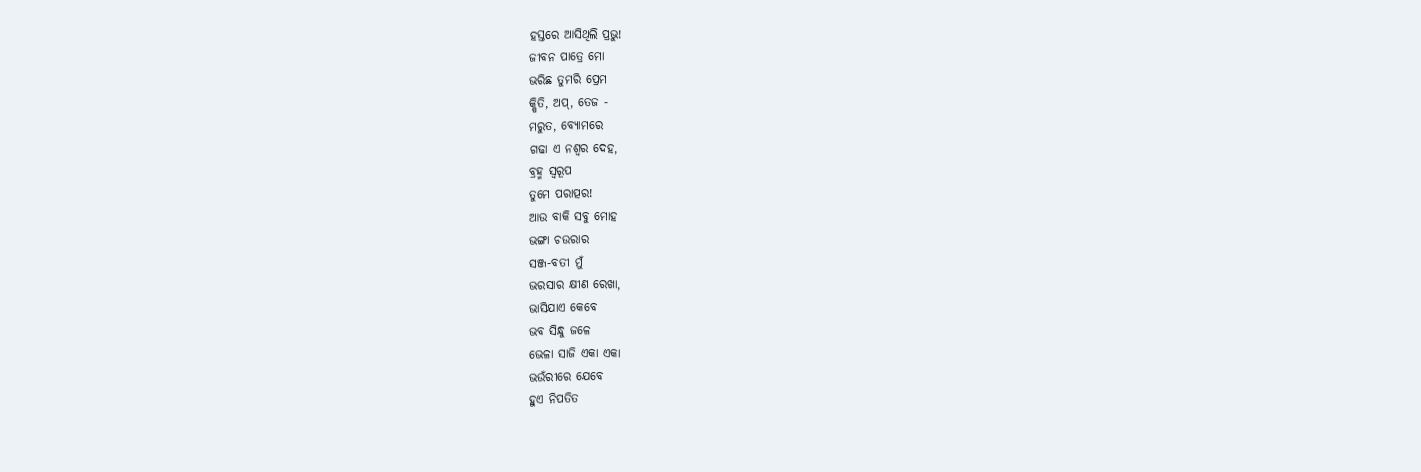ହସ୍ତରେ ଆସିଥିଲି ପ୍ରଭୁ!
ଜୀବନ ପାତ୍ରେ ମୋ
ଭରିଛ ତୁମରି ପ୍ରେମ
କ୍ଷିତି, ଅପ୍, ତେଜ -
ମରୁତ, ବ୍ଯୋମରେ
ଗଢା ଏ ନଶ୍ବର ଦେହ,
ବ୍ରହ୍ମ ସ୍ବରୂପ
ତୁମେ ପରାତ୍ପର!
ଆଉ ବାକି ସବୁ ମୋହ
ଭଙ୍ଗା ଚଉରାର
ସଞ୍ଜ-ବତୀ ମୁଁ
ଭରସାର କ୍ଷୀଣ ରେଖା,
ଭାସିଯାଏ କେବେ
ଭବ ସିନ୍ଧୁ ଜଳେ
ଭେଳା ସାଜି ଏକା ଏକା
ଭଉଁରୀରେ ଯେବେ
ହୁଏ ନିପତିତ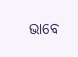ଭାବେ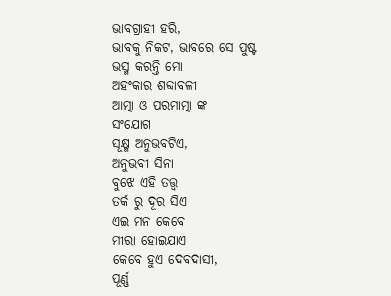ଭାବଗ୍ରାହୀ ହରି,
ଭାବକୁ ନିକଟ, ଭାବରେ ସେ ପୁଷ୍ଟ
ଭସ୍ମ କରନ୍ତି ମୋ
ଅହଂକାର ଶବ୍ଦାବଳୀ
ଆତ୍ମା ଓ ପରମାତ୍ମା ଙ୍କ
ସଂଯୋଗ
ସୂକ୍ଷ୍ମ ଅନୁଭବଟିଏ,
ଅନୁଭବୀ ସିନା
ବୁଝେ ଏହି ତତ୍ତ୍ବ
ତର୍କ ରୁ ଦୂର ସିଏ
ଏଇ ମନ କେବେ
ମୀରା ହୋଇଯାଏ
କେବେ ହୁଏ ଦେବଦାସୀ,
ପୂର୍ଣ୍ଣ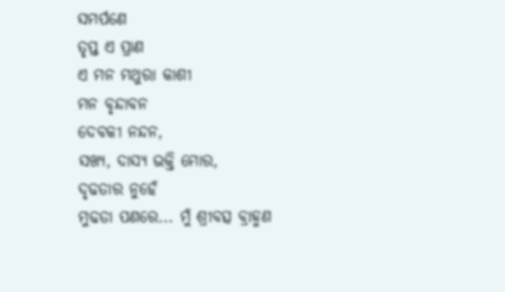ସମର୍ପଣେ
ତୃପ୍ତ ଏ ପ୍ରାଣ
ଏ ମନ ମଥୁରା କାଶୀ
ମନ ବୃନ୍ଦାବନ
ଦେବକୀ ନନ୍ଦନ,
ସଖ୍ଯ, ଦାସ୍ଯ ଭକ୍ତି ମୋର,
ଦୃଢତାର ନୁହେଁ
ମୁଢତା ପଣରେ... ମୁଁ ଶ୍ରୀବତ୍ସ ବ୍ରାହ୍ମଣ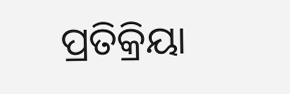ପ୍ରତିକ୍ରିୟା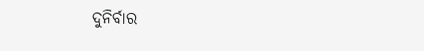ଦୁନିର୍ବାର